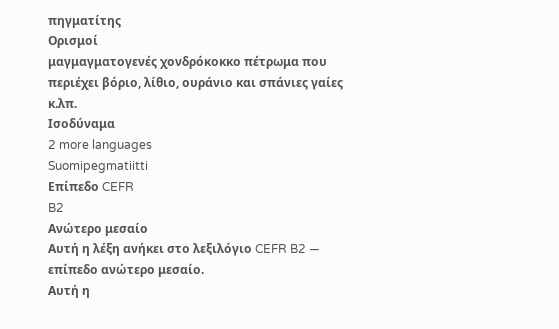πηγματίτης
Ορισμοί
μαγμαγματογενές χονδρόκοκκο πέτρωμα που περιέχει βόριο, λίθιο, ουράνιο και σπάνιες γαίες κ.λπ.
Ισοδύναμα
2 more languages
Suomipegmatiitti
Επίπεδο CEFR
B2
Ανώτερο μεσαίο
Αυτή η λέξη ανήκει στο λεξιλόγιο CEFR B2 — επίπεδο ανώτερο μεσαίο.
Αυτή η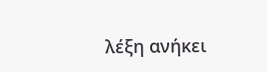λέξη ανήκει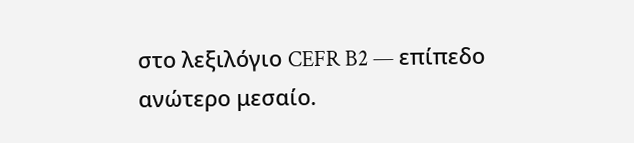στο λεξιλόγιο CEFR B2 — επίπεδο ανώτερο μεσαίο.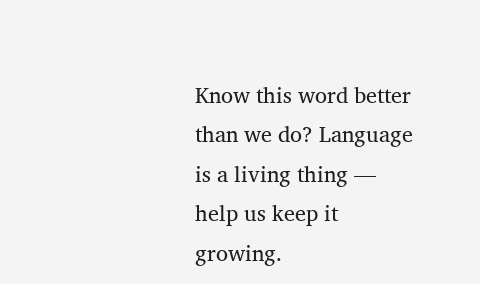Know this word better than we do? Language is a living thing — help us keep it growing.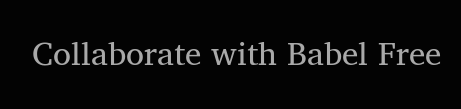Collaborate with Babel Free